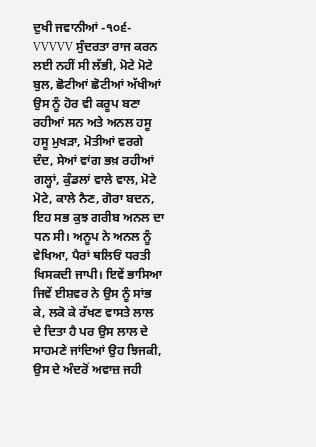ਦੁਖੀ ਜਵਾਨੀਆਂ -੧੦੬- VVVVV ਸੁੰਦਰਤਾ ਰਾਜ ਕਰਨ ਲਈ ਨਹੀਂ ਸੀ ਲੱਭੀ, ਮੋਟੇ ਮੋਟੇ ਬੁਲ, ਛੋਟੀਆਂ ਛੋਟੀਆਂ ਅੱਖੀਆਂ ਉਸ ਨੂੰ ਹੋਰ ਵੀ ਕਰੂਪ ਬਣਾ ਰਹੀਆਂ ਸਨ ਅਤੇ ਅਨਲ ਹਸੂ ਹਸੂ ਮੁਖੜਾ, ਮੋਤੀਆਂ ਵਰਗੇ ਦੰਦ, ਸੇਆਂ ਵਾਂਗ ਭਖ਼ ਰਹੀਆਂ ਗਲ੍ਹਾਂ, ਕੁੰਡਲਾਂ ਵਾਲੇ ਵਾਲ, ਮੋਟੇ ਮੋਟੇ, ਕਾਲੇ ਨੈਣ, ਗੋਰਾ ਬਦਨ, ਇਹ ਸਭ ਕੁਝ ਗਰੀਬ ਅਨਲ ਦਾ ਧਨ ਸੀ। ਅਨੂਪ ਨੇ ਅਨਲ ਨੂੰ ਵੇਖਿਆ, ਪੈਰਾਂ ਥਲਿਓਂ ਧਰਤੀ ਖਿਸਕਦੀ ਜਾਪੀ। ਇਵੇਂ ਭਾਸਿਆ ਜਿਵੇਂ ਈਸ਼ਵਰ ਨੇ ਉਸ ਨੂੰ ਸਾਂਭ ਕੇ, ਲਕੋ ਕੇ ਰੱਖਣ ਵਾਸਤੇ ਲਾਲ ਦੇ ਦਿਤਾ ਹੈ ਪਰ ਉਸ ਲਾਲ ਦੇ ਸਾਹਮਣੇ ਜਾਂਦਿਆਂ ਉਹ ਝਿਜਕੀ, ਉਸ ਦੇ ਅੰਦਰੋਂ ਅਵਾਜ਼ ਜਹੀ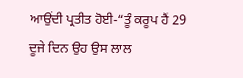ਆਉਂਦੀ ਪ੍ਰਤੀਤ ਹੋਈ-“ਤੂੰ ਕਰੂਪ ਹੈਂ 29 ਦੂਜੇ ਦਿਨ ਉਹ ਉਸ ਲਾਲ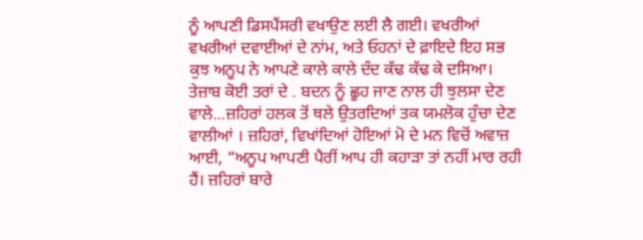ਨੂੰ ਆਪਣੀ ਡਿਸਪੈਂਸਰੀ ਵਖਾਉਣ ਲਈ ਲੈ ਗਈ। ਵਖਰੀਆਂ ਵਖਰੀਆਂ ਦਵਾਈਆਂ ਦੇ ਨਾਂਮ, ਅਤੇ ਓਹਨਾਂ ਦੇ ਫ਼ਾਇਦੇ ਇਹ ਸਭ ਕੁਝ ਅਨੂਪ ਨੇ ਆਪਣੇ ਕਾਲੇ ਕਾਲੇ ਦੰਦ ਕੱਢ ਕੱਢ ਕੇ ਦਸਿਆ। ਤੇਜ਼ਾਬ ਕੋਈ ਤਰਾਂ ਦੇ . ਬਦਨ ਨੂੰ ਛੂਹ ਜਾਣ ਨਾਲ ਹੀ ਝੁਲਸਾ ਦੇਣ ਵਾਲੇ...ਜ਼ਹਿਰਾਂ ਹਲਕ ਤੋਂ ਥਲੇ ਉਤਰਦਿਆਂ ਤਕ ਯਮਲੋਕ ਹੁੰਚਾ ਦੇਣ ਵਾਲੀਆਂ । ਜ਼ਹਿਰਾਂ, ਵਿਖਾਂਦਿਆਂ ਹੋਇਆਂ ਮੋ ਦੇ ਮਨ ਵਿਚੋਂ ਅਵਾਜ਼ ਆਈ, “ਅਨੂਪ ਆਪਣੀ ਪੈਰੀਂ ਆਪ ਹੀ ਕਹਾੜਾ ਤਾਂ ਨਹੀਂ ਮਾਰ ਰਹੀ ਹੈਂ। ਜ਼ਹਿਰਾਂ ਬਾਰੇ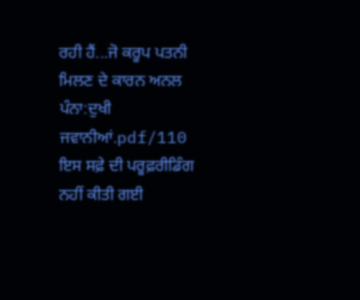ਰਹੀ ਹੈਂ...ਜੋ ਕਰੂਪ ਪਤਨੀ ਮਿਲਣ ਦੇ ਕਾਰਨ ਅਨਲ
ਪੰਨਾ:ਦੁਖੀ ਜਵਾਨੀਆਂ.pdf/110
ਇਸ ਸਫ਼ੇ ਦੀ ਪਰੂਫ਼ਰੀਡਿੰਗ ਨਹੀਂ ਕੀਤੀ ਗਈ